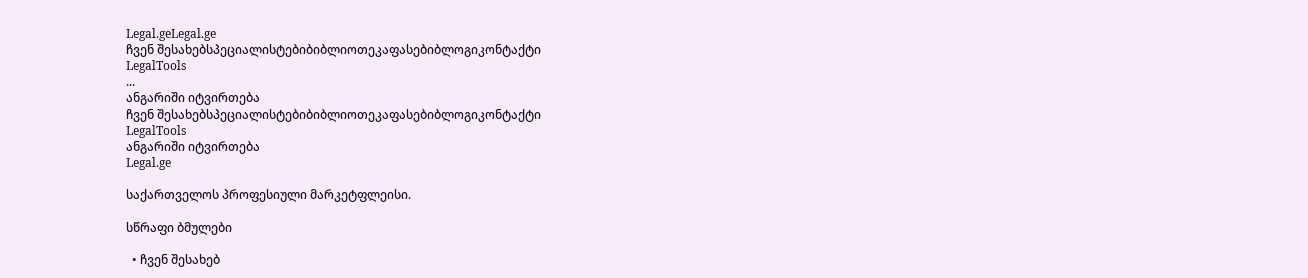Legal.geLegal.ge
ჩვენ შესახებსპეციალისტებიბიბლიოთეკაფასებიბლოგიკონტაქტი
LegalTools
...
ანგარიში იტვირთება
ჩვენ შესახებსპეციალისტებიბიბლიოთეკაფასებიბლოგიკონტაქტი
LegalTools
ანგარიში იტვირთება
Legal.ge

საქართველოს პროფესიული მარკეტფლეისი.

სწრაფი ბმულები

  • ჩვენ შესახებ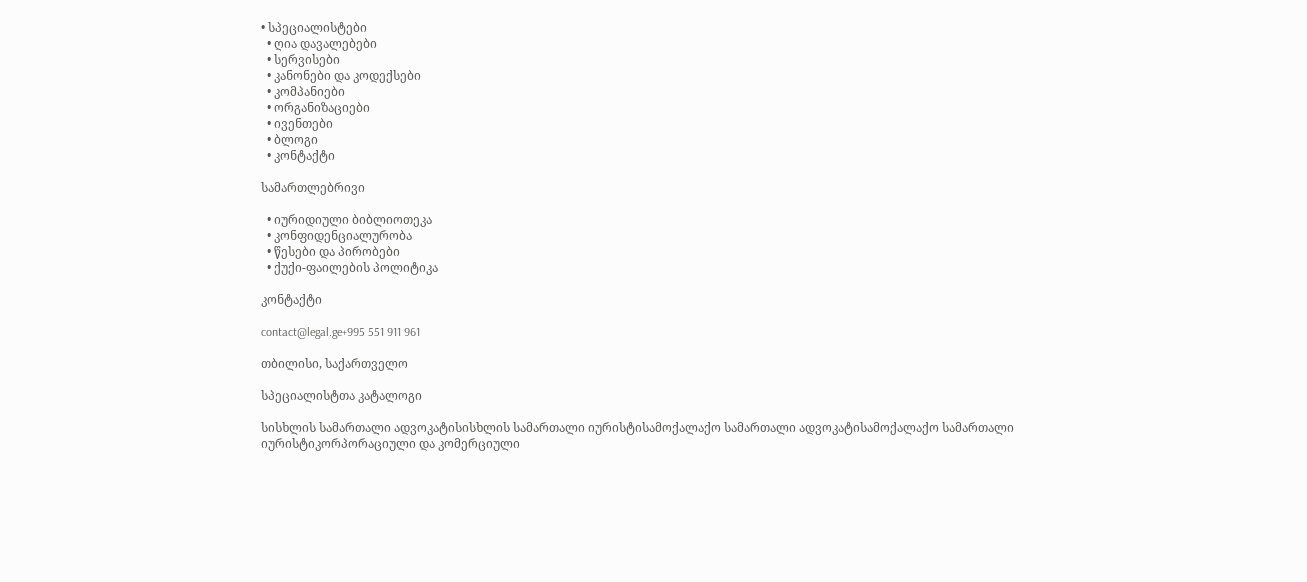• სპეციალისტები
  • ღია დავალებები
  • სერვისები
  • კანონები და კოდექსები
  • კომპანიები
  • ორგანიზაციები
  • ივენთები
  • ბლოგი
  • კონტაქტი

სამართლებრივი

  • იურიდიული ბიბლიოთეკა
  • კონფიდენციალურობა
  • წესები და პირობები
  • ქუქი-ფაილების პოლიტიკა

კონტაქტი

contact@legal.ge+995 551 911 961

თბილისი, საქართველო

სპეციალისტთა კატალოგი

სისხლის სამართალი ადვოკატისისხლის სამართალი იურისტისამოქალაქო სამართალი ადვოკატისამოქალაქო სამართალი იურისტიკორპორაციული და კომერციული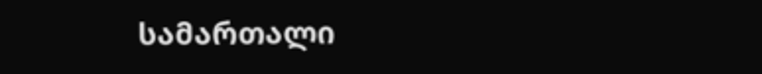სამართალი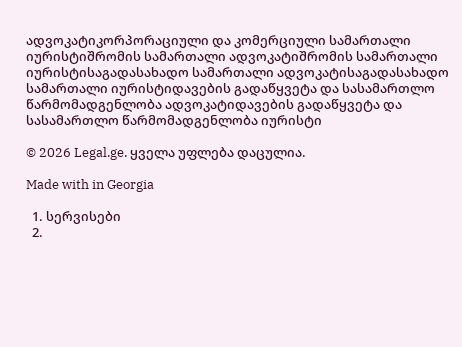ადვოკატიკორპორაციული და კომერციული სამართალი იურისტიშრომის სამართალი ადვოკატიშრომის სამართალი იურისტისაგადასახადო სამართალი ადვოკატისაგადასახადო სამართალი იურისტიდავების გადაწყვეტა და სასამართლო წარმომადგენლობა ადვოკატიდავების გადაწყვეტა და სასამართლო წარმომადგენლობა იურისტი

© 2026 Legal.ge. ყველა უფლება დაცულია.

Made with in Georgia

  1. სერვისები
  2.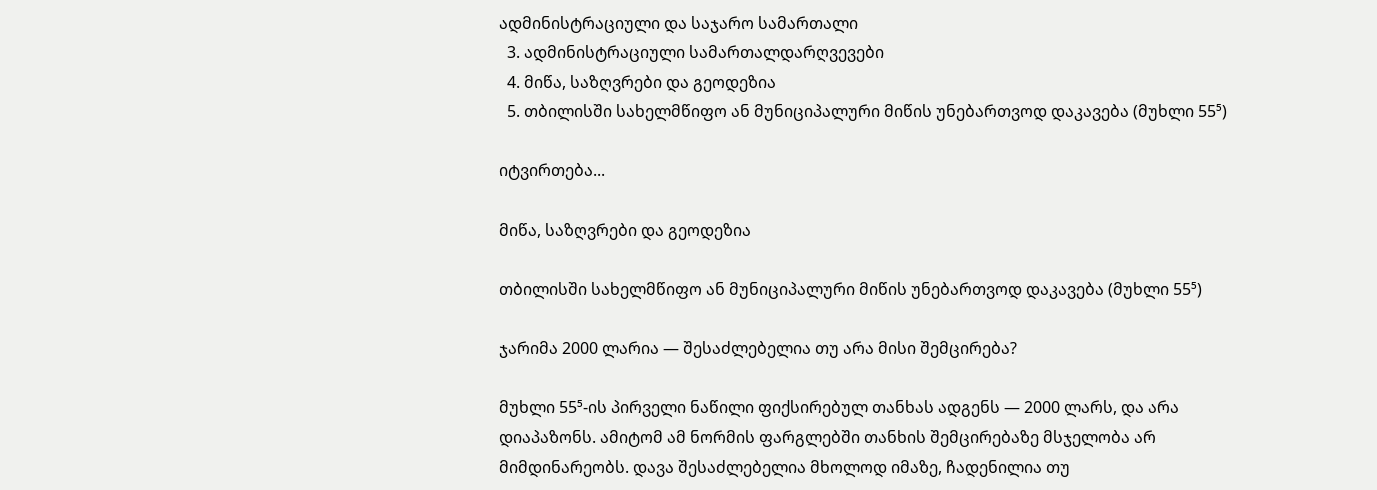ადმინისტრაციული და საჯარო სამართალი
  3. ადმინისტრაციული სამართალდარღვევები
  4. მიწა, საზღვრები და გეოდეზია
  5. თბილისში სახელმწიფო ან მუნიციპალური მიწის უნებართვოდ დაკავება (მუხლი 55⁵)

იტვირთება...

მიწა, საზღვრები და გეოდეზია

თბილისში სახელმწიფო ან მუნიციპალური მიწის უნებართვოდ დაკავება (მუხლი 55⁵)

ჯარიმა 2000 ლარია — შესაძლებელია თუ არა მისი შემცირება?

მუხლი 55⁵-ის პირველი ნაწილი ფიქსირებულ თანხას ადგენს — 2000 ლარს, და არა დიაპაზონს. ამიტომ ამ ნორმის ფარგლებში თანხის შემცირებაზე მსჯელობა არ მიმდინარეობს. დავა შესაძლებელია მხოლოდ იმაზე, ჩადენილია თუ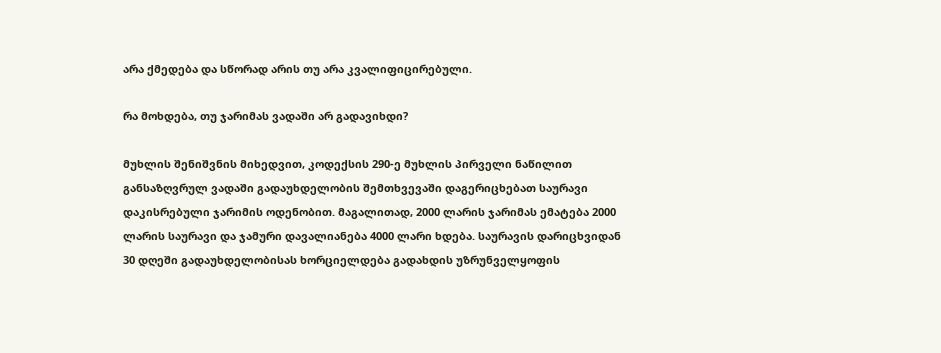არა ქმედება და სწორად არის თუ არა კვალიფიცირებული.

რა მოხდება, თუ ჯარიმას ვადაში არ გადავიხდი?

მუხლის შენიშვნის მიხედვით, კოდექსის 290-ე მუხლის პირველი ნაწილით განსაზღვრულ ვადაში გადაუხდელობის შემთხვევაში დაგერიცხებათ საურავი დაკისრებული ჯარიმის ოდენობით. მაგალითად, 2000 ლარის ჯარიმას ემატება 2000 ლარის საურავი და ჯამური დავალიანება 4000 ლარი ხდება. საურავის დარიცხვიდან 30 დღეში გადაუხდელობისას ხორციელდება გადახდის უზრუნველყოფის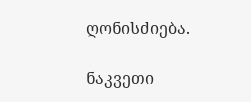ღონისძიება.

ნაკვეთი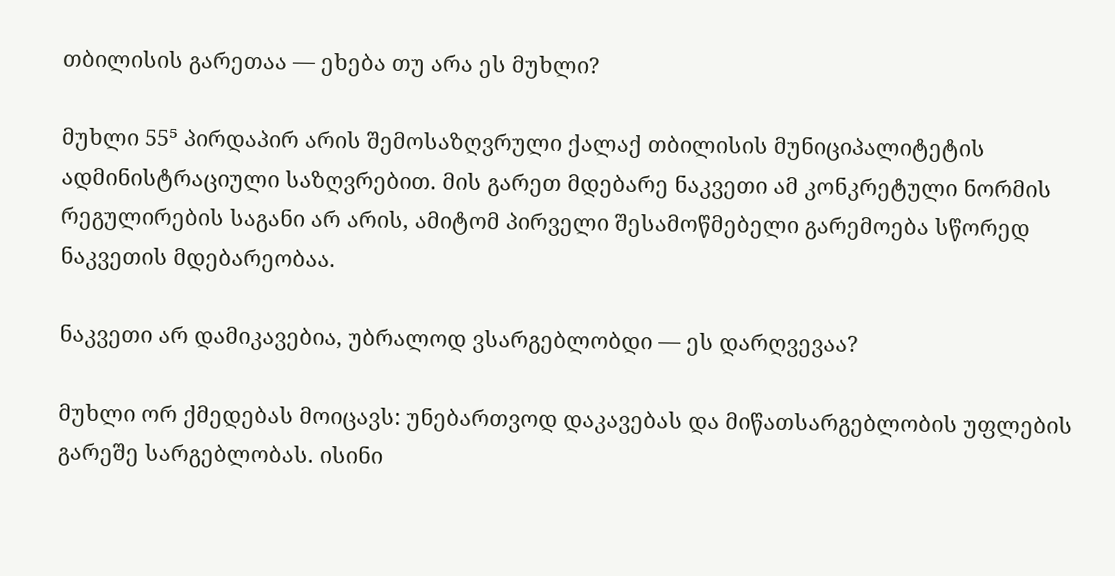თბილისის გარეთაა — ეხება თუ არა ეს მუხლი?

მუხლი 55⁵ პირდაპირ არის შემოსაზღვრული ქალაქ თბილისის მუნიციპალიტეტის ადმინისტრაციული საზღვრებით. მის გარეთ მდებარე ნაკვეთი ამ კონკრეტული ნორმის რეგულირების საგანი არ არის, ამიტომ პირველი შესამოწმებელი გარემოება სწორედ ნაკვეთის მდებარეობაა.

ნაკვეთი არ დამიკავებია, უბრალოდ ვსარგებლობდი — ეს დარღვევაა?

მუხლი ორ ქმედებას მოიცავს: უნებართვოდ დაკავებას და მიწათსარგებლობის უფლების გარეშე სარგებლობას. ისინი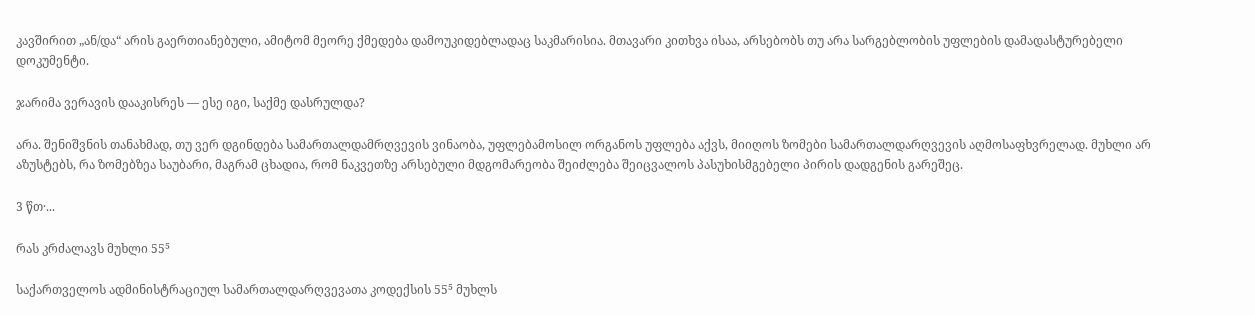კავშირით „ან/და“ არის გაერთიანებული, ამიტომ მეორე ქმედება დამოუკიდებლადაც საკმარისია. მთავარი კითხვა ისაა, არსებობს თუ არა სარგებლობის უფლების დამადასტურებელი დოკუმენტი.

ჯარიმა ვერავის დააკისრეს — ესე იგი, საქმე დასრულდა?

არა. შენიშვნის თანახმად, თუ ვერ დგინდება სამართალდამრღვევის ვინაობა, უფლებამოსილ ორგანოს უფლება აქვს, მიიღოს ზომები სამართალდარღვევის აღმოსაფხვრელად. მუხლი არ აზუსტებს, რა ზომებზეა საუბარი, მაგრამ ცხადია, რომ ნაკვეთზე არსებული მდგომარეობა შეიძლება შეიცვალოს პასუხისმგებელი პირის დადგენის გარეშეც.

3 წთ·...

რას კრძალავს მუხლი 55⁵

საქართველოს ადმინისტრაციულ სამართალდარღვევათა კოდექსის 55⁵ მუხლს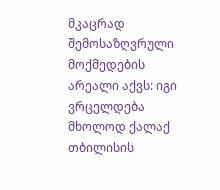მკაცრად შემოსაზღვრული მოქმედების არეალი აქვს: იგი ვრცელდება მხოლოდ ქალაქ თბილისის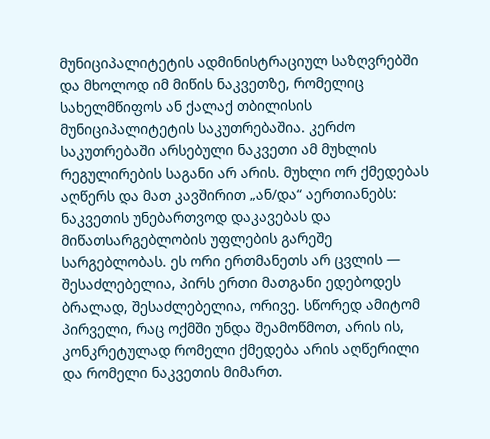მუნიციპალიტეტის ადმინისტრაციულ საზღვრებში და მხოლოდ იმ მიწის ნაკვეთზე, რომელიც სახელმწიფოს ან ქალაქ თბილისის მუნიციპალიტეტის საკუთრებაშია. კერძო საკუთრებაში არსებული ნაკვეთი ამ მუხლის რეგულირების საგანი არ არის. მუხლი ორ ქმედებას აღწერს და მათ კავშირით „ან/და“ აერთიანებს: ნაკვეთის უნებართვოდ დაკავებას და მიწათსარგებლობის უფლების გარეშე სარგებლობას. ეს ორი ერთმანეთს არ ცვლის — შესაძლებელია, პირს ერთი მათგანი ედებოდეს ბრალად, შესაძლებელია, ორივე. სწორედ ამიტომ პირველი, რაც ოქმში უნდა შეამოწმოთ, არის ის, კონკრეტულად რომელი ქმედება არის აღწერილი და რომელი ნაკვეთის მიმართ.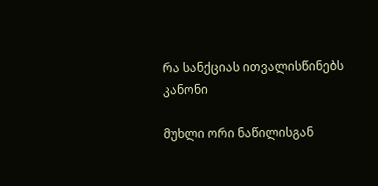რა სანქციას ითვალისწინებს კანონი

მუხლი ორი ნაწილისგან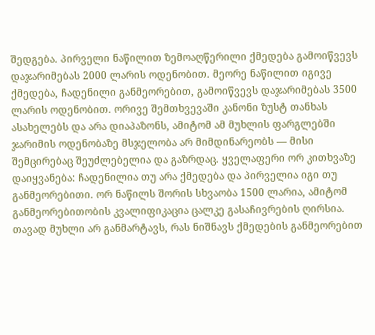შედგება. პირველი ნაწილით ზემოაღწერილი ქმედება გამოიწვევს დაჯარიმებას 2000 ლარის ოდენობით. მეორე ნაწილით იგივე ქმედება, ჩადენილი განმეორებით, გამოიწვევს დაჯარიმებას 3500 ლარის ოდენობით. ორივე შემთხვევაში კანონი ზუსტ თანხას ასახელებს და არა დიაპაზონს, ამიტომ ამ მუხლის ფარგლებში ჯარიმის ოდენობაზე მსჯელობა არ მიმდინარეობს — მისი შემცირებაც შეუძლებელია და გაზრდაც. ყველაფერი ორ კითხვაზე დაიყვანება: ჩადენილია თუ არა ქმედება და პირველია იგი თუ განმეორებითი. ორ ნაწილს შორის სხვაობა 1500 ლარია, ამიტომ განმეორებითობის კვალიფიკაცია ცალკე გასაჩივრების ღირსია. თავად მუხლი არ განმარტავს, რას ნიშნავს ქმედების განმეორებით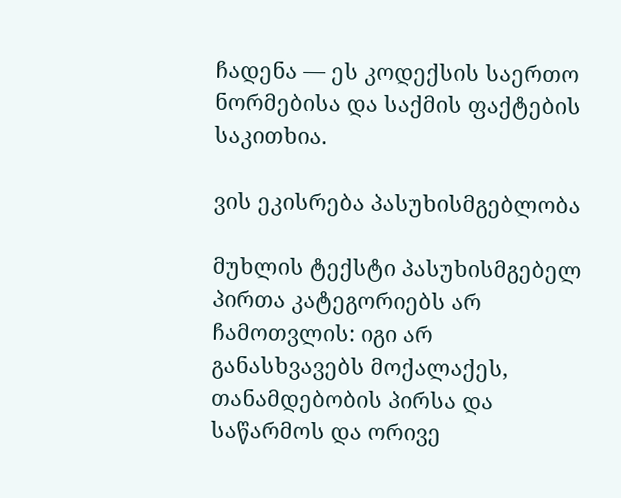ჩადენა — ეს კოდექსის საერთო ნორმებისა და საქმის ფაქტების საკითხია.

ვის ეკისრება პასუხისმგებლობა

მუხლის ტექსტი პასუხისმგებელ პირთა კატეგორიებს არ ჩამოთვლის: იგი არ განასხვავებს მოქალაქეს, თანამდებობის პირსა და საწარმოს და ორივე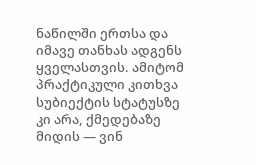ნაწილში ერთსა და იმავე თანხას ადგენს ყველასთვის. ამიტომ პრაქტიკული კითხვა სუბიექტის სტატუსზე კი არა, ქმედებაზე მიდის — ვინ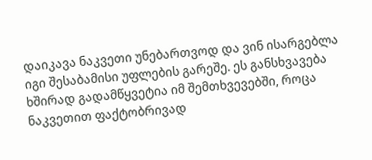დაიკავა ნაკვეთი უნებართვოდ და ვინ ისარგებლა იგი შესაბამისი უფლების გარეშე. ეს განსხვავება ხშირად გადამწყვეტია იმ შემთხვევებში, როცა ნაკვეთით ფაქტობრივად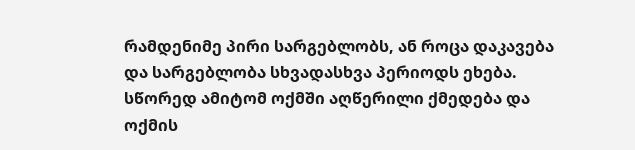რამდენიმე პირი სარგებლობს, ან როცა დაკავება და სარგებლობა სხვადასხვა პერიოდს ეხება. სწორედ ამიტომ ოქმში აღწერილი ქმედება და ოქმის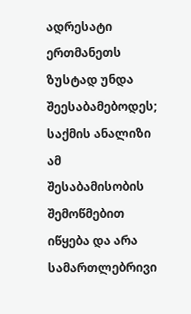ადრესატი ერთმანეთს ზუსტად უნდა შეესაბამებოდეს; საქმის ანალიზი ამ შესაბამისობის შემოწმებით იწყება და არა სამართლებრივი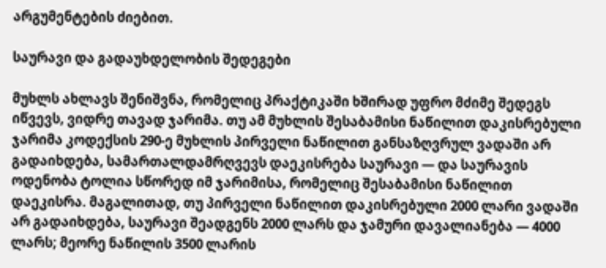არგუმენტების ძიებით.

საურავი და გადაუხდელობის შედეგები

მუხლს ახლავს შენიშვნა, რომელიც პრაქტიკაში ხშირად უფრო მძიმე შედეგს იწვევს, ვიდრე თავად ჯარიმა. თუ ამ მუხლის შესაბამისი ნაწილით დაკისრებული ჯარიმა კოდექსის 290-ე მუხლის პირველი ნაწილით განსაზღვრულ ვადაში არ გადაიხდება, სამართალდამრღვევს დაეკისრება საურავი — და საურავის ოდენობა ტოლია სწორედ იმ ჯარიმისა, რომელიც შესაბამისი ნაწილით დაეკისრა. მაგალითად, თუ პირველი ნაწილით დაკისრებული 2000 ლარი ვადაში არ გადაიხდება, საურავი შეადგენს 2000 ლარს და ჯამური დავალიანება — 4000 ლარს; მეორე ნაწილის 3500 ლარის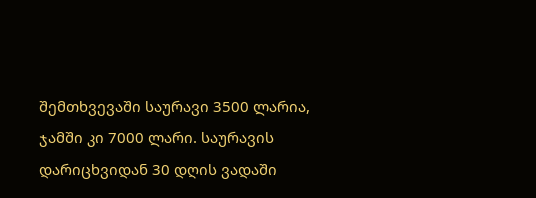შემთხვევაში საურავი 3500 ლარია, ჯამში კი 7000 ლარი. საურავის დარიცხვიდან 30 დღის ვადაში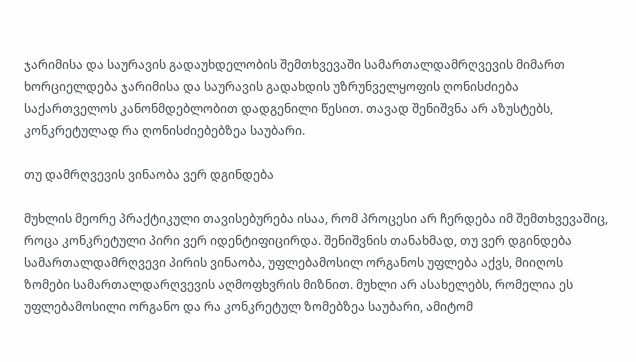ჯარიმისა და საურავის გადაუხდელობის შემთხვევაში სამართალდამრღვევის მიმართ ხორციელდება ჯარიმისა და საურავის გადახდის უზრუნველყოფის ღონისძიება საქართველოს კანონმდებლობით დადგენილი წესით. თავად შენიშვნა არ აზუსტებს, კონკრეტულად რა ღონისძიებებზეა საუბარი.

თუ დამრღვევის ვინაობა ვერ დგინდება

მუხლის მეორე პრაქტიკული თავისებურება ისაა, რომ პროცესი არ ჩერდება იმ შემთხვევაშიც, როცა კონკრეტული პირი ვერ იდენტიფიცირდა. შენიშვნის თანახმად, თუ ვერ დგინდება სამართალდამრღვევი პირის ვინაობა, უფლებამოსილ ორგანოს უფლება აქვს, მიიღოს ზომები სამართალდარღვევის აღმოფხვრის მიზნით. მუხლი არ ასახელებს, რომელია ეს უფლებამოსილი ორგანო და რა კონკრეტულ ზომებზეა საუბარი, ამიტომ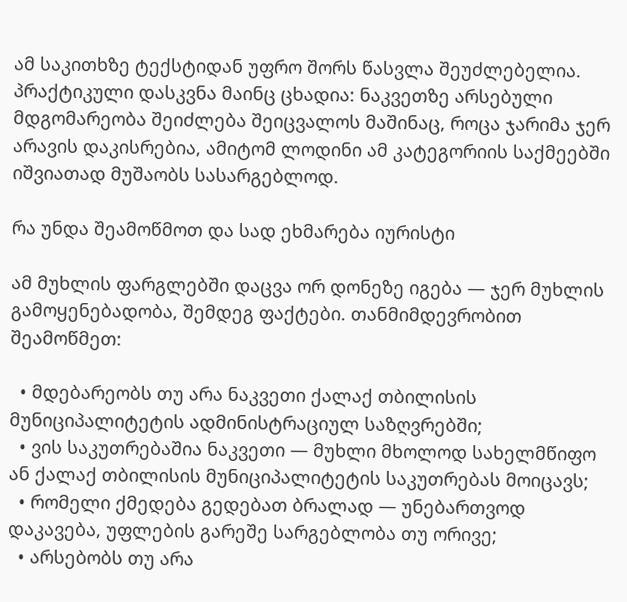ამ საკითხზე ტექსტიდან უფრო შორს წასვლა შეუძლებელია. პრაქტიკული დასკვნა მაინც ცხადია: ნაკვეთზე არსებული მდგომარეობა შეიძლება შეიცვალოს მაშინაც, როცა ჯარიმა ჯერ არავის დაკისრებია, ამიტომ ლოდინი ამ კატეგორიის საქმეებში იშვიათად მუშაობს სასარგებლოდ.

რა უნდა შეამოწმოთ და სად ეხმარება იურისტი

ამ მუხლის ფარგლებში დაცვა ორ დონეზე იგება — ჯერ მუხლის გამოყენებადობა, შემდეგ ფაქტები. თანმიმდევრობით შეამოწმეთ:

  • მდებარეობს თუ არა ნაკვეთი ქალაქ თბილისის მუნიციპალიტეტის ადმინისტრაციულ საზღვრებში;
  • ვის საკუთრებაშია ნაკვეთი — მუხლი მხოლოდ სახელმწიფო ან ქალაქ თბილისის მუნიციპალიტეტის საკუთრებას მოიცავს;
  • რომელი ქმედება გედებათ ბრალად — უნებართვოდ დაკავება, უფლების გარეშე სარგებლობა თუ ორივე;
  • არსებობს თუ არა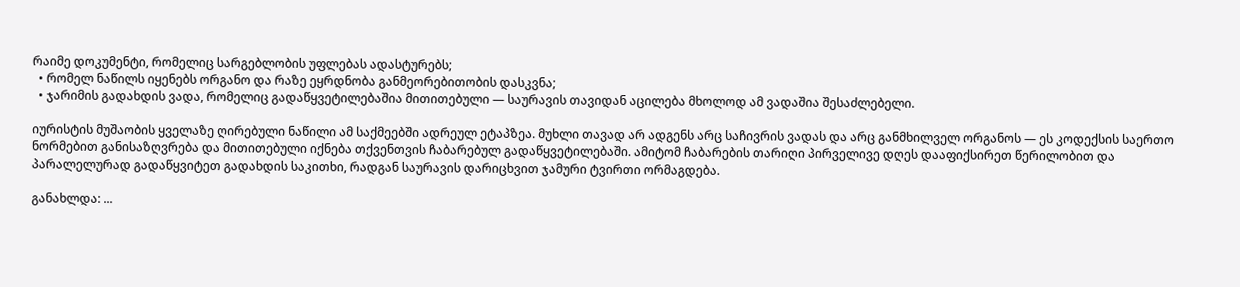რაიმე დოკუმენტი, რომელიც სარგებლობის უფლებას ადასტურებს;
  • რომელ ნაწილს იყენებს ორგანო და რაზე ეყრდნობა განმეორებითობის დასკვნა;
  • ჯარიმის გადახდის ვადა, რომელიც გადაწყვეტილებაშია მითითებული — საურავის თავიდან აცილება მხოლოდ ამ ვადაშია შესაძლებელი.

იურისტის მუშაობის ყველაზე ღირებული ნაწილი ამ საქმეებში ადრეულ ეტაპზეა. მუხლი თავად არ ადგენს არც საჩივრის ვადას და არც განმხილველ ორგანოს — ეს კოდექსის საერთო ნორმებით განისაზღვრება და მითითებული იქნება თქვენთვის ჩაბარებულ გადაწყვეტილებაში. ამიტომ ჩაბარების თარიღი პირველივე დღეს დააფიქსირეთ წერილობით და პარალელურად გადაწყვიტეთ გადახდის საკითხი, რადგან საურავის დარიცხვით ჯამური ტვირთი ორმაგდება.

განახლდა: ...